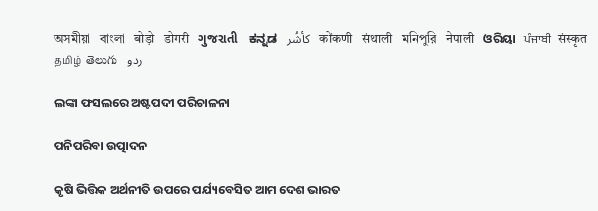অসমীয়া   বাংলা   बोड़ो   डोगरी   ગુજરાતી   ಕನ್ನಡ   كأشُر   कोंकणी   संथाली   মনিপুরি   नेपाली   ଓରିୟା   ਪੰਜਾਬੀ   संस्कृत   தமிழ்  తెలుగు   ردو

ଲଙ୍କା ଫସଲରେ ଅଷ୍ଟପଦୀ ପରିଚାଳନା

ପନିପରିବା ଉତ୍ପାଦନ

କୃଷି ଭିତ୍ତିକ ଅର୍ଥନୀତି ଉପରେ ପର୍ଯ୍ୟବେସିତ ଆମ ଦେଶ ଭାରତ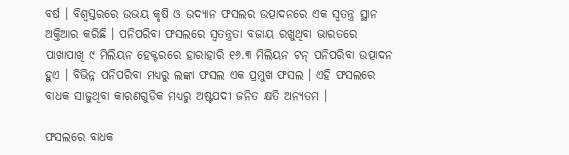ବର୍ଷ । ବିଶ୍ଵସ୍ତରରେ ଉଭୟ କୃଷି ଓ ଉଦ୍ୟାନ ଫସଲର ଉତ୍ପାଦନରେ ଏକ ସ୍ଵତନ୍ତ୍ର ସ୍ଥାନ ଅକ୍ତିଆର କରିଛି । ପନିପରିବା ଫସଲରେ ସ୍ଵତନ୍ତ୍ରତା ବଜାୟ ରଖୁଥିବା ଭାରତରେ ପାଖାପାଖି ୯ ମିଲିୟନ ହେକ୍ଟରରେ ହାରାହାରି ୧୬.୩ ମିଲିୟନ ଟନ୍ ପନିପରିବା ଉତ୍ପାଦନ ହୁଏ । ବିଭିନ୍ନ ପନିପରିବା ମଧ୍ୟରୁ ଲଙ୍କା ଫସଲ ଏକ ପ୍ରମୁଖ ଫସଲ । ଏହି ଫସଲରେ ବାଧକ ସାଜୁଥିବା କାରଣଗୁଡିକ ମଧ୍ୟରୁ ଅଷ୍ଟପଦୀ ଜନିତ କ୍ଷତି ଅନ୍ୟତମ ।

ଫସଲରେ ବାଧକ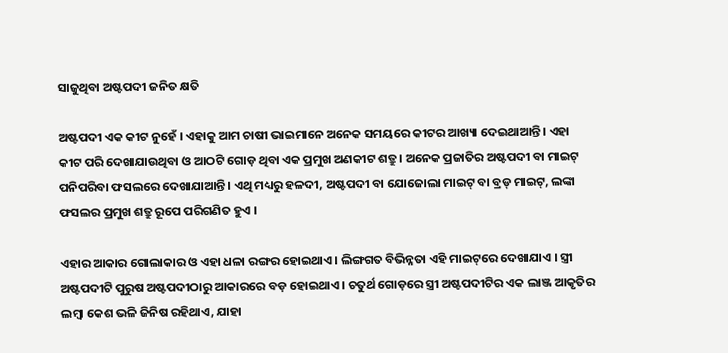ସାଜୁଥିବା ଅଷ୍ଟପଦୀ ଜନିତ କ୍ଷତି

ଅଷ୍ଟପଦୀ ଏକ କୀଟ ନୁହେଁ । ଏହାକୁ ଆମ ଚାଷୀ ଭାଇମାନେ ଅନେକ ସମୟରେ କୀଟର ଆଖ୍ୟା ଦେଇଥାଆନ୍ତି । ଏହା କୀଟ ପରି ଦେଖାଯାଉଥିବା ଓ ଆଠଟି ଗୋଡ଼ ଥିବା ଏକ ପ୍ରମୁଖ ଅଣକୀଟ ଶତ୍ରୁ । ଅନେକ ପ୍ରଜାତିର ଅଷ୍ଟପଦୀ ବା ମାଇଟ୍ ପନିପରିବା ଫସଲରେ ଦେଖାଯାଆନ୍ତି । ଏଥି ମଧ୍ୟରୁ ହଳଦୀ, ଅଷ୍ଟପଦୀ ବା ଯୋଜୋଲା ମାଇଟ୍ ବା ବ୍ରଡ୍ ମାଇଟ୍, ଲଙ୍କା ଫସଲର ପ୍ରମୁଖ ଶତ୍ରୁ ରୂପେ ପରିଗଣିତ ହୁଏ ।

ଏହାର ଆକାର ଗୋଲାକାର ଓ ଏହା ଧଳା ରଙ୍ଗର ହୋଇଥାଏ । ଲିଙ୍ଗଗତ ବିଭିନ୍ନତା ଏହି ମାଇଟ୍‌ରେ ଦେଖାଯାଏ । ସ୍ତ୍ରୀ ଅଷ୍ଟପଦୀଟି ପୁରୁଷ ଅଷ୍ଟପଦୀଠାରୁ ଆକାରରେ ବଡ଼ ହୋଇଥାଏ । ଚତୁର୍ଥ ଗୋଡ଼ରେ ସ୍ତ୍ରୀ ଅଷ୍ଟପଦୀଟିର ଏକ ଲାଞ୍ଜ ଆକୃତିର ଲମ୍ବା କେଶ ଭଳି ଜିନିଷ ରହିଥାଏ, ଯାହା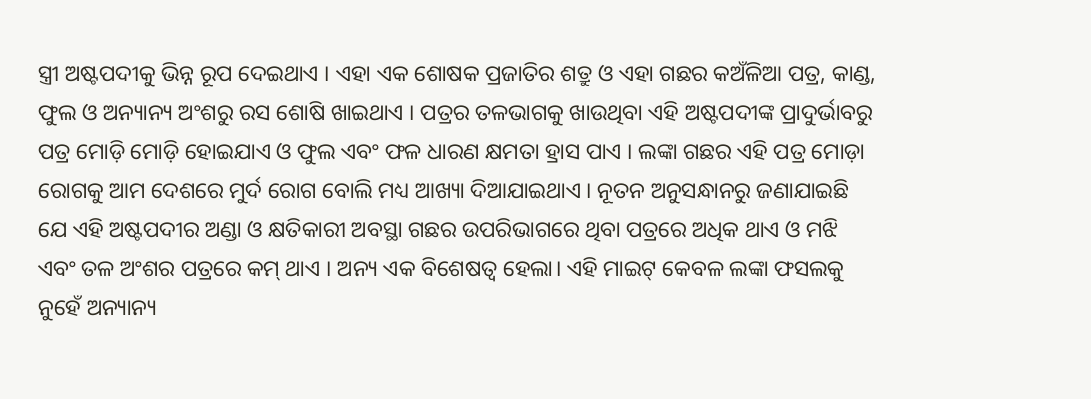ସ୍ତ୍ରୀ ଅଷ୍ଟପଦୀକୁ ଭିନ୍ନ ରୂପ ଦେଇଥାଏ । ଏହା ଏକ ଶୋଷକ ପ୍ରଜାତିର ଶତ୍ରୁ ଓ ଏହା ଗଛର କଅଁଳିଆ ପତ୍ର, କାଣ୍ଡ, ଫୁଲ ଓ ଅନ୍ୟାନ୍ୟ ଅଂଶରୁ ରସ ଶୋଷି ଖାଇଥାଏ । ପତ୍ରର ତଳଭାଗକୁ ଖାଉଥିବା ଏହି ଅଷ୍ଟପଦୀଙ୍କ ପ୍ରାଦୁର୍ଭାବରୁ ପତ୍ର ମୋଡ଼ି ମୋଡ଼ି ହୋଇଯାଏ ଓ ଫୁଲ ଏବଂ ଫଳ ଧାରଣ କ୍ଷମତା ହ୍ରାସ ପାଏ । ଲଙ୍କା ଗଛର ଏହି ପତ୍ର ମୋଡ଼ା ରୋଗକୁ ଆମ ଦେଶରେ ମୁର୍ଦ ରୋଗ ବୋଲି ମଧ୍ୟ ଆଖ୍ୟା ଦିଆଯାଇଥାଏ । ନୂତନ ଅନୁସନ୍ଧାନରୁ ଜଣାଯାଇଛି ଯେ ଏହି ଅଷ୍ଟପଦୀର ଅଣ୍ଡା ଓ କ୍ଷତିକାରୀ ଅବସ୍ଥା ଗଛର ଉପରିଭାଗରେ ଥିବା ପତ୍ରରେ ଅଧିକ ଥାଏ ଓ ମଝି ଏବଂ ତଳ ଅଂଶର ପତ୍ରରେ କମ୍ ଥାଏ । ଅନ୍ୟ ଏକ ବିଶେଷତ୍ବ ହେଲା। ଏହି ମାଇଟ୍ କେବଳ ଲଙ୍କା ଫସଲକୁ ନୁହେଁ ଅନ୍ୟାନ୍ୟ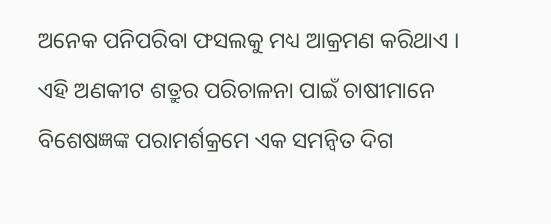ଅନେକ ପନିପରିବା ଫସଲକୁ ମଧ୍ୟ ଆକ୍ରମଣ କରିଥାଏ । ଏହି ଅଣକୀଟ ଶତ୍ରୁର ପରିଚାଳନା ପାଇଁ ଚାଷୀମାନେ ବିଶେଷଜ୍ଞଙ୍କ ପରାମର୍ଶକ୍ରମେ ଏକ ସମନ୍ୱିତ ଦିଗ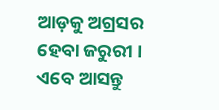ଆଡ଼କୁ ଅଗ୍ରସର ହେବା ଜରୁରୀ । ଏବେ ଆସନ୍ତୁ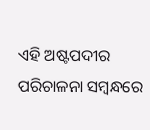ଏହି ଅଷ୍ଟପଦୀର ପରିଚାଳନା ସମ୍ବନ୍ଧରେ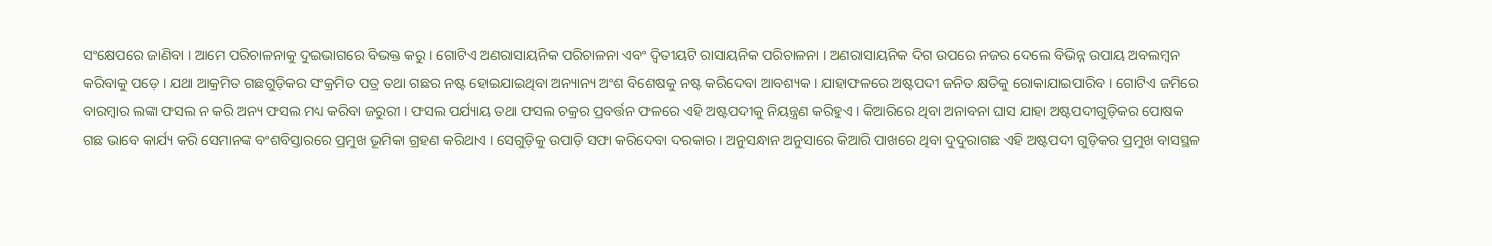ସଂକ୍ଷେପରେ ଜାଣିବା । ଆମେ ପରିଚାଳନାକୁ ଦୁଇଭାଗରେ ବିଭକ୍ତ କରୁ । ଗୋଟିଏ ଅଣରାସାୟନିକ ପରିଚାଳନା ଏବଂ ଦ୍ଵିତୀୟଟି ରାସାୟନିକ ପରିଚାଳନା । ଅଣରାସାୟନିକ ଦିଗ ଉପରେ ନଜର ଦେଲେ ବିଭିନ୍ନ ଉପାୟ ଅବଲମ୍ବନ କରିବାକୁ ପଡ଼େ । ଯଥା ଆକ୍ରମିତ ଗଛଗୁଡ଼ିକର ସଂକ୍ରମିତ ପତ୍ର ତଥା ଗଛର ନଷ୍ଟ ହୋଇଯାଇଥିବା ଅନ୍ୟାନ୍ୟ ଅଂଶ ବିଶେଷକୁ ନଷ୍ଟ କରିଦେବା ଆବଶ୍ୟକ । ଯାହାଫଳରେ ଅଷ୍ଟପଦୀ ଜନିତ କ୍ଷତିକୁ ରୋକାଯାଇପାରିବ । ଗୋଟିଏ ଜମିରେ ବାରମ୍ବାର ଲଙ୍କା ଫସଲ ନ କରି ଅନ୍ୟ ଫସଲ ମଧ୍ୟ କରିବା ଜରୁରୀ । ଫସଲ ପର୍ଯ୍ୟାୟ ତଥା ଫସଲ ଚକ୍ରର ପ୍ରବର୍ତ୍ତନ ଫଳରେ ଏହି ଅଷ୍ଟପଦୀକୁ ନିୟନ୍ତ୍ରଣ କରିହୁଏ । କିଆରିରେ ଥିବା ଅନାବନା ଘାସ ଯାହା ଅଷ୍ଟପଦୀଗୁଡ଼ିକର ପୋଷକ ଗଛ ଭାବେ କାର୍ଯ୍ୟ କରି ସେମାନଙ୍କ ବଂଶବିସ୍ତାରରେ ପ୍ରମୁଖ ଭୂମିକା ଗ୍ରହଣ କରିଥାଏ । ସେଗୁଡ଼ିକୁ ଉପାଡ଼ି ସଫା କରିଦେବା ଦରକାର । ଅନୁସନ୍ଧାନ ଅନୁସାରେ କିଆରି ପାଖରେ ଥିବା ଦୁଦୁରାଗଛ ଏହି ଅଷ୍ଟପଦୀ ଗୁଡ଼ିକର ପ୍ରମୁଖ ବାସସ୍ଥଳ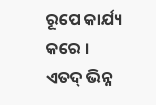ରୂପେ କାର୍ଯ୍ୟ କରେ । ଏତଦ୍ ଭିନ୍ନ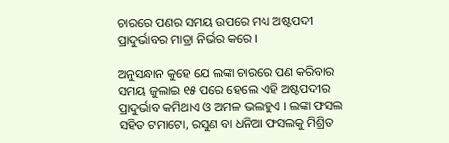ଚାରରେ ପଣର ସମୟ ଉପରେ ମଧ୍ୟ ଅଷ୍ଟପଦୀ ପ୍ରାଦୁର୍ଭାବର ମାତ୍ରା ନିର୍ଭର କରେ ।

ଅନୁସନ୍ଧାନ କୁହେ ଯେ ଲଙ୍କା ଚାରରେ ପଣ କରିବାର ସମୟ ଜୁଲାଇ ୧୫ ପରେ ହେଲେ ଏହି ଅଷ୍ଟପଦୀର ପ୍ରାଦୁର୍ଭାବ କମିଥାଏ ଓ ଅମଳ ଭଲହୁଏ । ଲଙ୍କା ଫସଲ ସହିତ ଟମାଟୋ, ରସୁଣ ବା ଧନିଆ ଫସଲକୁ ମିଶ୍ରିତ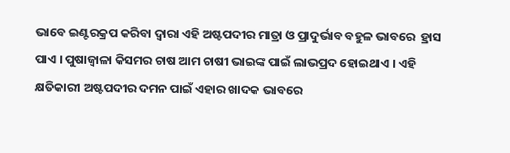ଭାବେ ଇଣ୍ଟରକ୍ରପ କରିବା ଦ୍ଵାରା ଏହି ଅଷ୍ଟପଦୀର ମାତ୍ରା ଓ ପ୍ରାଦୁର୍ଭାବ ବହୁଳ ଭାବରେ  ହ୍ରାସ ପାଏ । ପୁଷାଜ୍ଵାଳା କିସମର ଚାଷ ଆମ ଚାଷୀ ଭାଇଙ୍କ ପାଇଁ ଲାଭପ୍ରଦ ହୋଇଥାଏ । ଏହି କ୍ଷତିକାରୀ ଅଷ୍ଟପଦୀର ଦମନ ପାଇଁ ଏହାର ଖାଦକ ଭାବରେ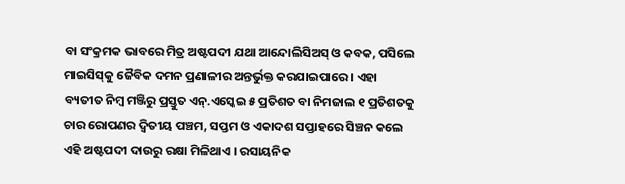ବା ସଂକ୍ରମକ ଭାବରେ ମିତ୍ର ଅଷ୍ଟପଦୀ ଯଥା ଆନ୍ଦୋଲିସିଅସ୍ ଓ କବକ, ପସିଲେ ମାଇସିସ୍‌କୁ ଜୈବିକ ଦମନ ପ୍ରଣାଳୀର ଅନ୍ତର୍ଭୁକ୍ତ କରଯାଇପାରେ । ଏହା ବ୍ୟତୀତ ନିମ୍ବ ମଞ୍ଜିରୁ ପ୍ରସ୍ତୁତ ଏନ୍.ଏସ୍କେଇ ୫ ପ୍ରତିଶତ ବା ନିମଜାଲ ୧ ପ୍ରତିଶତକୁ ଚାର ରୋପଣର ଦ୍ଵିତୀୟ ପଞ୍ଚମ, ସପ୍ତମ ଓ ଏକାଦଶ ସପ୍ତାହରେ ସିଞ୍ଚନ କଲେ ଏହି ଅଷ୍ଟପଦୀ ଦାଉରୁ ରକ୍ଷା ମିଳିଥାଏ । ରସାୟନିକ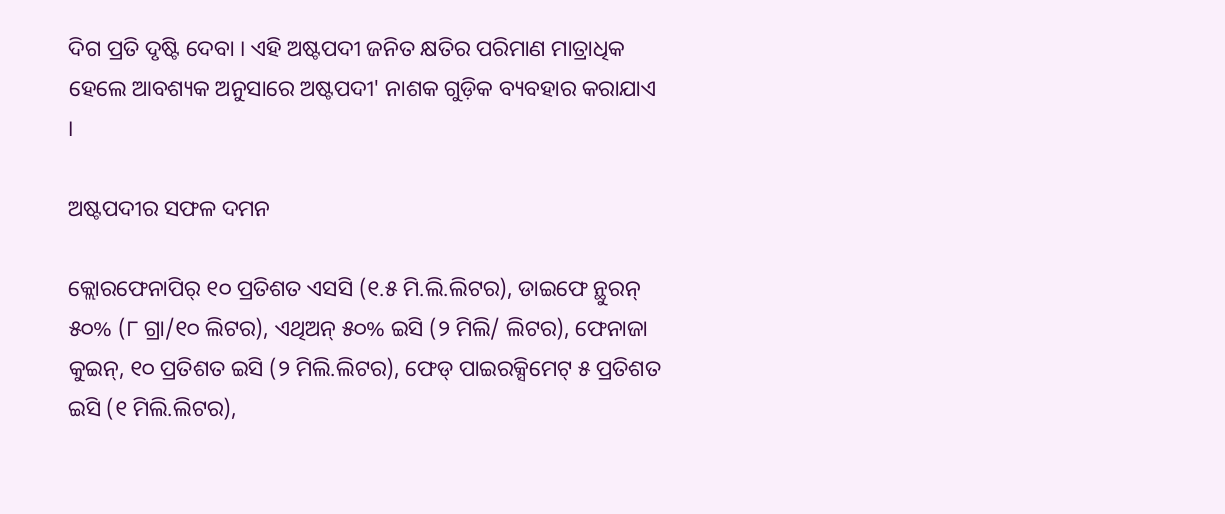ଦିଗ ପ୍ରତି ଦୃଷ୍ଟି ଦେବା । ଏହି ଅଷ୍ଟପଦୀ ଜନିତ କ୍ଷତିର ପରିମାଣ ମାତ୍ରାଧିକ ହେଲେ ଆବଶ୍ୟକ ଅନୁସାରେ ଅଷ୍ଟପଦୀ' ନାଶକ ଗୁଡ଼ିକ ବ୍ୟବହାର କରାଯାଏ ।

ଅଷ୍ଟପଦୀର ସଫଳ ଦମନ

କ୍ଲୋରଫେନାପିର୍ ୧୦ ପ୍ରତିଶତ ଏସସି (୧.୫ ମି.ଲି.ଲିଟର), ଡାଇଫେ ନ୍ଥୁରନ୍ ୫୦% (୮ ଗ୍ରା/୧୦ ଲିଟର), ଏଥିଅନ୍ ୫୦% ଇସି (୨ ମିଲି/ ଲିଟର), ଫେନାଜା କୁଇନ୍, ୧୦ ପ୍ରତିଶତ ଇସି (୨ ମିଲି.ଲିଟର), ଫେଡ୍ ପାଇରକ୍ସିମେଟ୍ ୫ ପ୍ରତିଶତ ଇସି (୧ ମିଲି.ଲିଟର),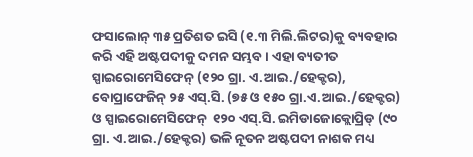ଫସାଲୋନ୍ ୩୫ ପ୍ରତିଶତ ଇସି (୧.୩ ମିଲି.ଲିଟର)କୁ ବ୍ୟବହାର କରି ଏହି ଅଷ୍ଟପଦୀକୁ ଦମନ ସମ୍ଭବ । ଏହା ବ୍ୟତୀତ ସ୍ପାଇରୋମେସିଫେନ୍ (୧୨୦ ଗ୍ରା. ଏ.ଆଇ./ହେକ୍ଟର), ବୋପ୍ରାଫେଜିନ୍ ୨୫ ଏସ୍.ସି. (୭୫ ଓ ୧୫୦ ଗ୍ରା.ଏ.ଆଇ./ହେକ୍ଟର) ଓ ସ୍ପାଇରୋମେସିଫେନ୍  ୧୨୦ ଏସ୍.ସି. ଇମିଡାଜୋକ୍ଲୋପ୍ରିଡ୍ (୯୦ ଗ୍ରା. ଏ.ଆଇ./ହେକ୍ଟର) ଭଳି ନୂତନ ଅଷ୍ଟପଦୀ ନାଶକ ମଧ୍ୟ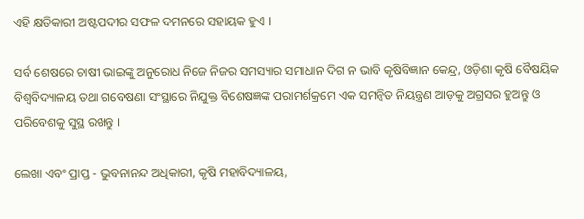ଏହି କ୍ଷତିକାରୀ ଅଷ୍ଟପଦୀର ସଫଳ ଦମନରେ ସହାୟକ ହୁଏ ।

ସର୍ବ ଶେଷରେ ଚାଷୀ ଭାଇଙ୍କୁ ଅନୁରୋଧ ନିଜେ ନିଜର ସମସ୍ୟାର ସମାଧାନ ଦିଗ ନ ଭାବି କୃଷିବିଜ୍ଞାନ କେନ୍ଦ୍ର, ଓଡ଼ିଶା କୃଷି ବୈଷୟିକ ବିଶ୍ଵବିଦ୍ୟାଳୟ ତଥା ଗବେଷଣା ସଂସ୍ଥାରେ ନିଯୁକ୍ତ ବିଶେଷଜ୍ଞଙ୍କ ପରାମର୍ଶକ୍ରମେ ଏକ ସମନ୍ୱିତ ନିୟନ୍ତ୍ରଣ ଆଡ଼କୁ ଅଗ୍ରସର ହୁଅନ୍ତୁ ଓ ପରିବେଶକୁ ସୁସ୍ଥ ରଖନ୍ତୁ ।

ଲେଖା ଏବଂ ପ୍ରାପ୍ତ - ଭୁବନାନନ୍ଦ ଅଧିକାରୀ, କୃଷି ମହାବିଦ୍ୟାଳୟ,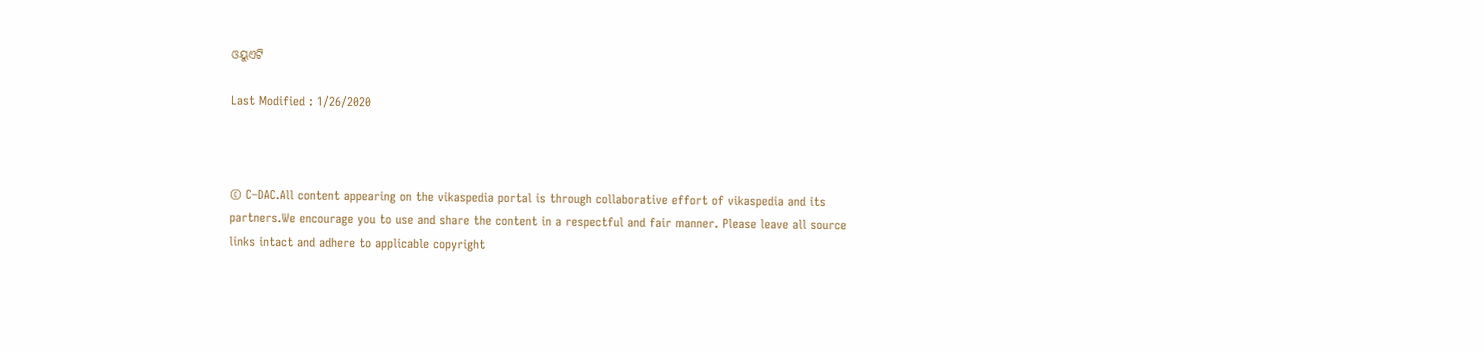ଓୟୁଏଟି

Last Modified : 1/26/2020



© C–DAC.All content appearing on the vikaspedia portal is through collaborative effort of vikaspedia and its partners.We encourage you to use and share the content in a respectful and fair manner. Please leave all source links intact and adhere to applicable copyright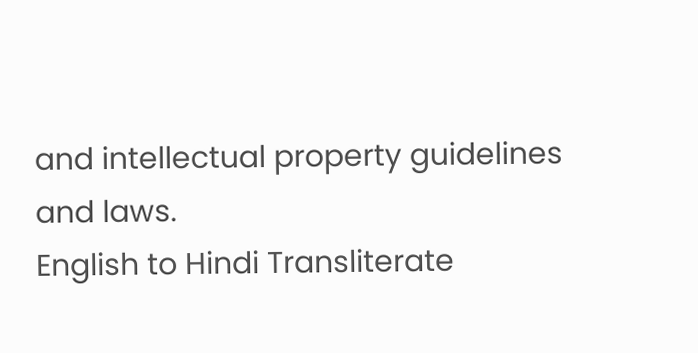and intellectual property guidelines and laws.
English to Hindi Transliterate